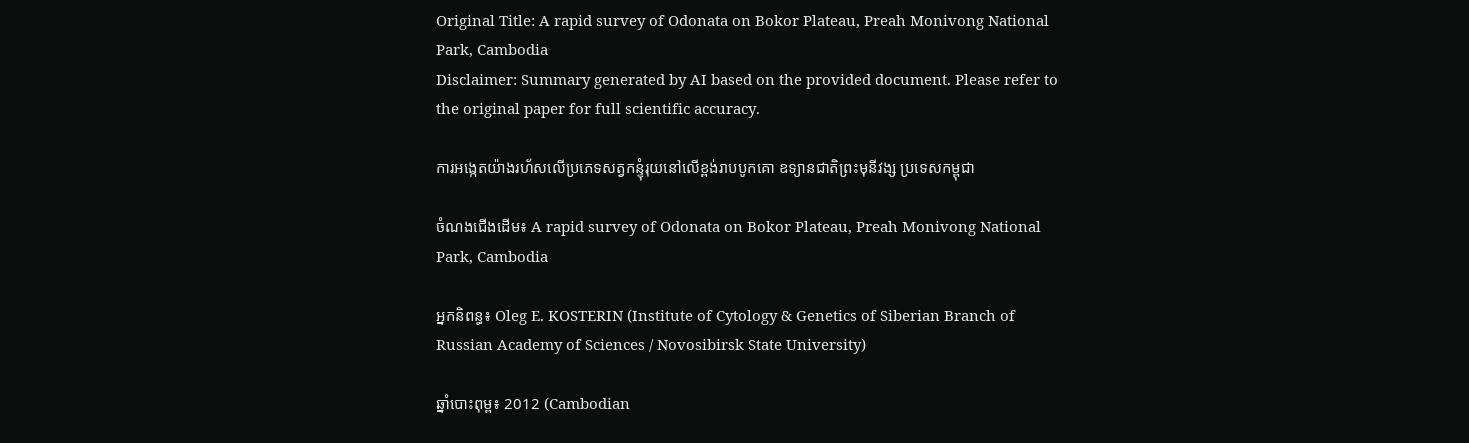Original Title: A rapid survey of Odonata on Bokor Plateau, Preah Monivong National Park, Cambodia
Disclaimer: Summary generated by AI based on the provided document. Please refer to the original paper for full scientific accuracy.

ការអង្កេតយ៉ាងរហ័សលើប្រភេទសត្វកន្ទុំរុយនៅលើខ្ពង់រាបបូកគោ ឧទ្យានជាតិព្រះមុនីវង្ស ប្រទេសកម្ពុជា

ចំណងជើងដើម៖ A rapid survey of Odonata on Bokor Plateau, Preah Monivong National Park, Cambodia

អ្នកនិពន្ធ៖ Oleg E. KOSTERIN (Institute of Cytology & Genetics of Siberian Branch of Russian Academy of Sciences / Novosibirsk State University)

ឆ្នាំបោះពុម្ព៖ 2012 (Cambodian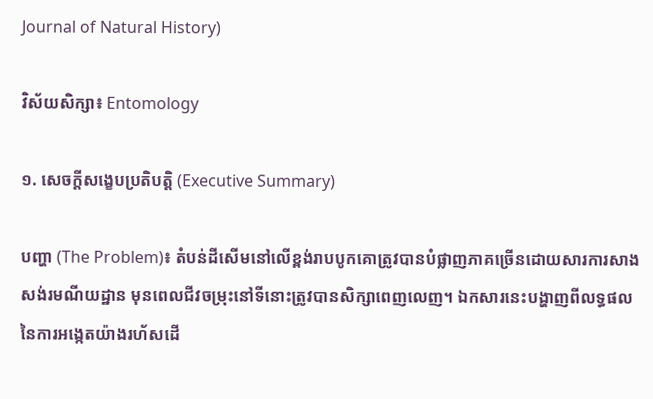Journal of Natural History)

វិស័យសិក្សា៖ Entomology

១. សេចក្តីសង្ខេបប្រតិបត្តិ (Executive Summary)

បញ្ហា (The Problem)៖ តំបន់ដីសើមនៅលើខ្ពង់រាបបូកគោត្រូវបានបំផ្លាញភាគច្រើនដោយសារការសាងសង់រមណីយដ្ឋាន មុនពេលជីវចម្រុះនៅទីនោះត្រូវបានសិក្សាពេញលេញ។ ឯកសារនេះបង្ហាញពីលទ្ធផលនៃការអង្កេតយ៉ាងរហ័សដើ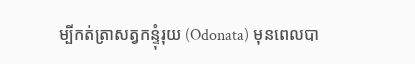ម្បីកត់ត្រាសត្វកន្ទុំរុយ (Odonata) មុនពេលបា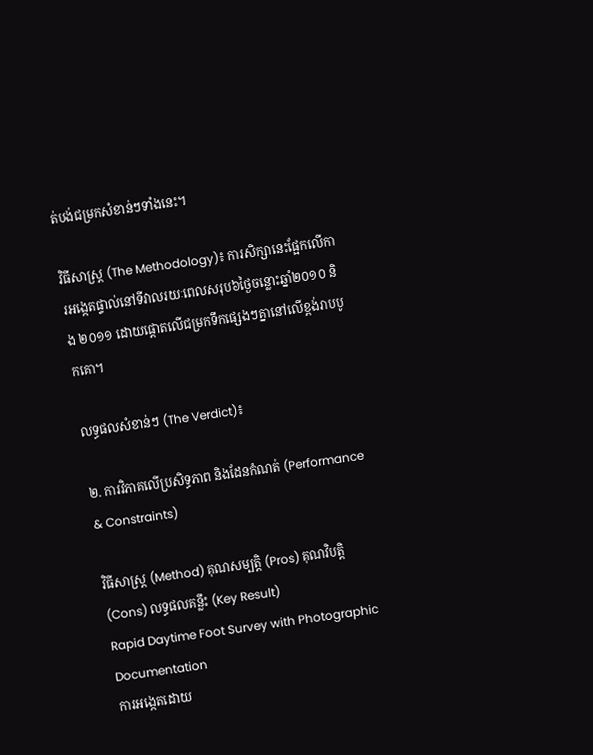ត់បង់ជម្រកសំខាន់ៗទាំងនេះ។

វិធីសាស្ត្រ (The Methodology)៖ ការសិក្សានេះផ្អែកលើការអង្កេតផ្ទាល់នៅទីវាលរយៈពេលសរុប៦ថ្ងៃចន្លោះឆ្នាំ២០១០ និង ២០១១ ដោយផ្តោតលើជម្រកទឹកផ្សេងៗគ្នានៅលើខ្ពង់រាបបូកគោ។

លទ្ធផលសំខាន់ៗ (The Verdict)៖

២. ការវិភាគលើប្រសិទ្ធភាព និងដែនកំណត់ (Performance & Constraints)

វិធីសាស្ត្រ (Method) គុណសម្បត្តិ (Pros) គុណវិបត្តិ (Cons) លទ្ធផលគន្លឹះ (Key Result)
Rapid Daytime Foot Survey with Photographic Documentation
ការអង្កេតដោយ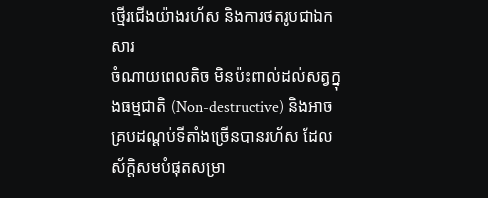ថ្មើរជើងយ៉ាងរហ័ស និងការថតរូបជាឯកសារ
ចំណាយពេលតិច មិនប៉ះពាល់ដល់សត្វក្នុងធម្មជាតិ (Non-destructive) និងអាចគ្របដណ្តប់ទីតាំងច្រើនបានរហ័ស ដែលស័ក្តិសមបំផុតសម្រា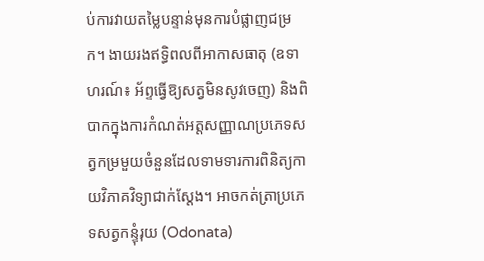ប់ការវាយតម្លៃបន្ទាន់មុនការបំផ្លាញជម្រក។ ងាយរងឥទ្ធិពលពីអាកាសធាតុ (ឧទាហរណ៍៖ អ័ព្ទធ្វើឱ្យសត្វមិនសូវចេញ) និងពិបាកក្នុងការកំណត់អត្តសញ្ញាណប្រភេទសត្វកម្រមួយចំនួនដែលទាមទារការពិនិត្យកាយវិភាគវិទ្យាជាក់ស្តែង។ អាចកត់ត្រាប្រភេទសត្វកន្ទុំរុយ (Odonata)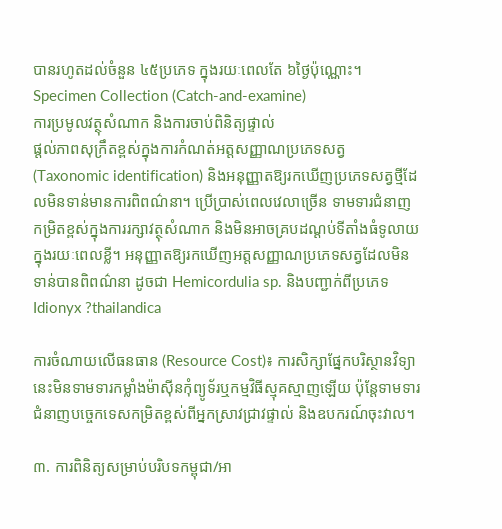បានរហូតដល់ចំនួន ៤៥ប្រភេទ ក្នុងរយៈពេលតែ ៦ថ្ងៃប៉ុណ្ណោះ។
Specimen Collection (Catch-and-examine)
ការប្រមូលវត្ថុសំណាក និងការចាប់ពិនិត្យផ្ទាល់
ផ្តល់ភាពសុក្រឹតខ្ពស់ក្នុងការកំណត់អត្តសញ្ញាណប្រភេទសត្វ (Taxonomic identification) និងអនុញ្ញាតឱ្យរកឃើញប្រភេទសត្វថ្មីដែលមិនទាន់មានការពិពណ៌នា។ ប្រើប្រាស់ពេលវេលាច្រើន ទាមទារជំនាញកម្រិតខ្ពស់ក្នុងការរក្សាវត្ថុសំណាក និងមិនអាចគ្របដណ្តប់ទីតាំងធំទូលាយក្នុងរយៈពេលខ្លី។ អនុញ្ញាតឱ្យរកឃើញអត្តសញ្ញាណប្រភេទសត្វដែលមិនទាន់បានពិពណ៌នា ដូចជា Hemicordulia sp. និងបញ្ជាក់ពីប្រភេទ Idionyx ?thailandica

ការចំណាយលើធនធាន (Resource Cost)៖ ការសិក្សាផ្នែកបរិស្ថានវិទ្យានេះមិនទាមទារកម្លាំងម៉ាស៊ីនកុំព្យូទ័រឬកម្មវិធីស្មុគស្មាញឡើយ ប៉ុន្តែទាមទារជំនាញបច្ចេកទេសកម្រិតខ្ពស់ពីអ្នកស្រាវជ្រាវផ្ទាល់ និងឧបករណ៍ចុះវាល។

៣. ការពិនិត្យសម្រាប់បរិបទកម្ពុជា/អា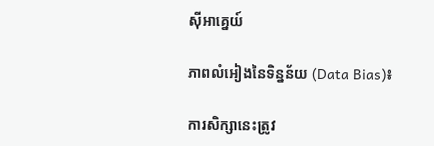ស៊ីអាគ្នេយ៍

ភាពលំអៀងនៃទិន្នន័យ (Data Bias)៖

ការសិក្សានេះត្រូវ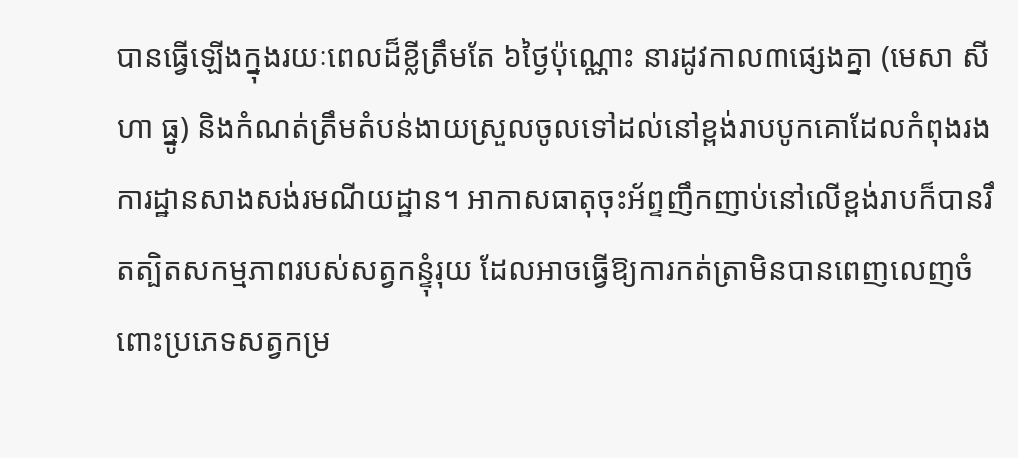បានធ្វើឡើងក្នុងរយៈពេលដ៏ខ្លីត្រឹមតែ ៦ថ្ងៃប៉ុណ្ណោះ នារដូវកាល៣ផ្សេងគ្នា (មេសា សីហា ធ្នូ) និងកំណត់ត្រឹមតំបន់ងាយស្រួលចូលទៅដល់នៅខ្ពង់រាបបូកគោដែលកំពុងរងការដ្ឋានសាងសង់រមណីយដ្ឋាន។ អាកាសធាតុចុះអ័ព្ទញឹកញាប់នៅលើខ្ពង់រាបក៏បានរឹតត្បិតសកម្មភាពរបស់សត្វកន្ទុំរុយ ដែលអាចធ្វើឱ្យការកត់ត្រាមិនបានពេញលេញចំពោះប្រភេទសត្វកម្រ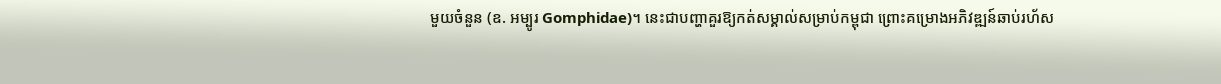មួយចំនួន (ឧ. អម្បូរ Gomphidae)។ នេះជាបញ្ហាគួរឱ្យកត់សម្គាល់សម្រាប់កម្ពុជា ព្រោះគម្រោងអភិវឌ្ឍន៍ឆាប់រហ័ស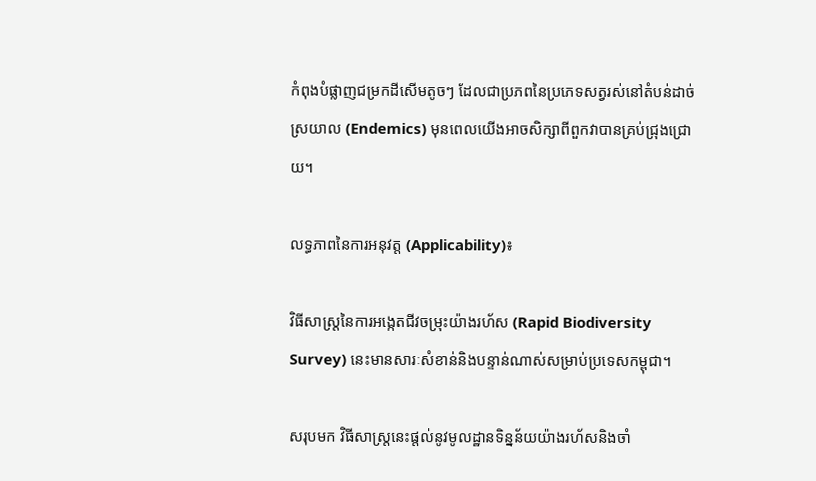កំពុងបំផ្លាញជម្រកដីសើមតូចៗ ដែលជាប្រភពនៃប្រភេទសត្វរស់នៅតំបន់ដាច់ស្រយាល (Endemics) មុនពេលយើងអាចសិក្សាពីពួកវាបានគ្រប់ជ្រុងជ្រោយ។

លទ្ធភាពនៃការអនុវត្ត (Applicability)៖

វិធីសាស្ត្រនៃការអង្កេតជីវចម្រុះយ៉ាងរហ័ស (Rapid Biodiversity Survey) នេះមានសារៈសំខាន់និងបន្ទាន់ណាស់សម្រាប់ប្រទេសកម្ពុជា។

សរុបមក វិធីសាស្ត្រនេះផ្តល់នូវមូលដ្ឋានទិន្នន័យយ៉ាងរហ័សនិងចាំ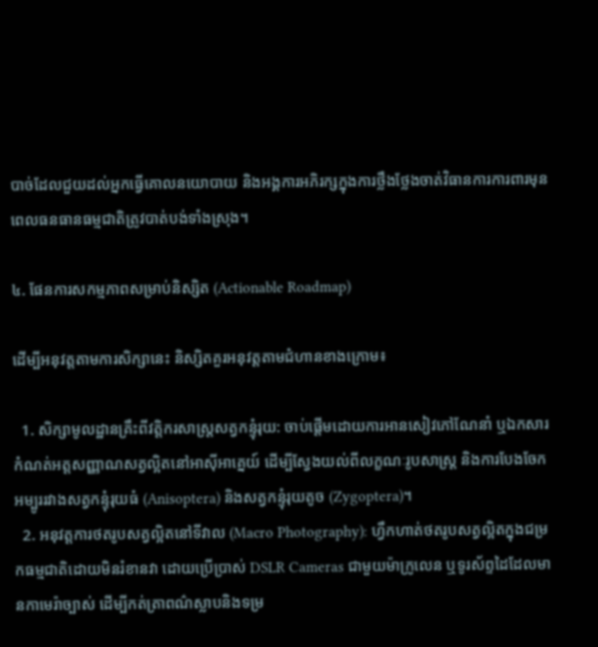បាច់ដែលជួយដល់អ្នកធ្វើគោលនយោបាយ និងអង្គការអភិរក្សក្នុងការថ្លឹងថ្លែងចាត់វិធានការការពារមុនពេលធនធានធម្មជាតិត្រូវបាត់បង់ទាំងស្រុង។

៤. ផែនការសកម្មភាពសម្រាប់និស្សិត (Actionable Roadmap)

ដើម្បីអនុវត្តតាមការសិក្សានេះ និស្សិតគួរអនុវត្តតាមជំហានខាងក្រោម៖

  1. សិក្សាមូលដ្ឋានគ្រឹះពីវត្តិករសាស្ត្រសត្វកន្ទុំរុយ: ចាប់ផ្តើមដោយការអានសៀវភៅណែនាំ ឬឯកសារកំណត់អត្តសញ្ញាណសត្វល្អិតនៅអាស៊ីអាគ្នេយ៍ ដើម្បីស្វែងយល់ពីលក្ខណៈរូបសាស្ត្រ និងការបែងចែកអម្បូររវាងសត្វកន្ទុំរុយធំ (Anisoptera) និងសត្វកន្ទុំរុយតូច (Zygoptera)។
  2. អនុវត្តការថតរូបសត្វល្អិតនៅទីវាល (Macro Photography): ហ្វឹកហាត់ថតរូបសត្វល្អិតក្នុងជម្រកធម្មជាតិដោយមិនរំខានវា ដោយប្រើប្រាស់ DSLR Cameras ជាមួយម៉ាក្រូលេន ឬទូរស័ព្ទដៃដែលមានកាមេរ៉ាច្បាស់ ដើម្បីកត់ត្រាពណ៌ស្លាបនិងទម្រ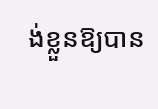ង់ខ្លួនឱ្យបាន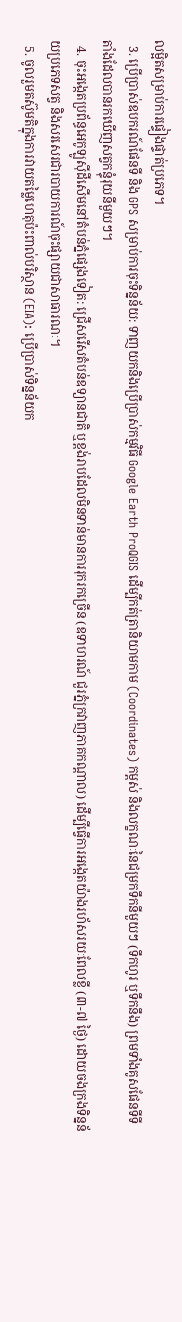លម្អិតសម្រាប់ការផ្ទៀងផ្ទាត់ប្រភេទ។
  3. ប្រើប្រាស់ឧបករណ៍ផែនទី និង GPS សម្រាប់ការចុះទិន្នន័យ: ទាញយកនិងប្រើប្រាស់កម្មវិធី Google Earth ProQGIS ដើម្បីកត់ត្រានិយាមកាម (Coordinates) កម្ពស់ និងលក្ខណៈនៃជម្រកទឹកនីមួយៗ (ទឹកហូរ ឬទឹកនឹង) ព្រមទាំងគូសផែនទីទីតាំងដែលបានរកឃើញសត្វកន្ទុំរុយនីមួយៗ។
  4. ចុះអង្កេតប្រព័ន្ធអេកូឡូស៊ីដីសើមនៅតំបន់ភ្នំផ្សេងទៀត: ជ្រើសរើសតំបន់ឧទ្យានជាតិ ឬខ្ពង់រាបដែលមិនទាន់មានការរុករកច្រើន (ឧទាហរណ៍ ជួរភ្នំក្រវាញភាគកណ្តាល) ដើម្បីធ្វើការអង្កេតយ៉ាងរហ័សរយៈពែលខ្លី (៣-៧ ថ្ងៃ) ដោយចងក្រងទិន្នន័យប្រភេទសត្វ និងសរសេរជារបាយការណ៍ចុះផ្សាយជាសាធារណៈ។
  5. ចូលរួមតស៊ូមតិក្នុងការវាយតម្លៃហេតុប៉ះពាល់បរិស្ថាន (EIA): ប្រើប្រាស់ទិន្នន័យក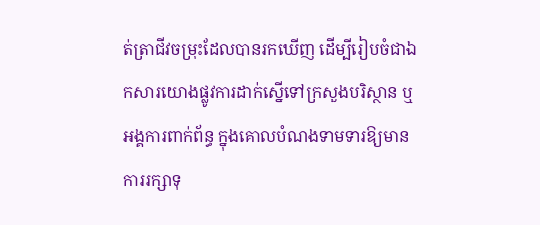ត់ត្រាជីវចម្រុះដែលបានរកឃើញ ដើម្បីរៀបចំជាឯកសារយោងផ្លូវការដាក់ស្នើទៅក្រសួងបរិស្ថាន ឬអង្គការពាក់ព័ន្ធ ក្នុងគោលបំណងទាមទារឱ្យមានការរក្សាទុ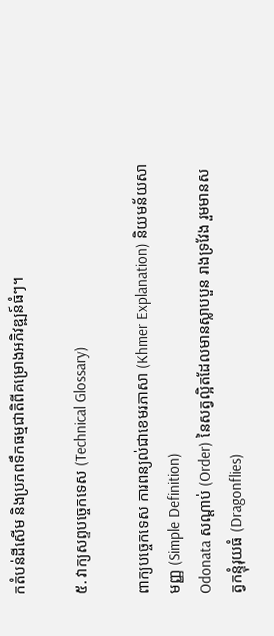កតំបន់ដីសើម និងប្រភពទឹកធម្មជាតិពីគម្រោងអភិវឌ្ឍន៍ធំៗ។

៥. វាក្យសព្ទបច្ចេកទេស (Technical Glossary)

ពាក្យបច្ចេកទេស ការពន្យល់ជាខេមរភាសា (Khmer Explanation) និយមន័យសាមញ្ញ (Simple Definition)
Odonata សណ្តាប់ (Order) នៃសត្វល្អិតដែលមានស្លាបបួន រាងទ្រវែង រួមមានសត្វកន្ទុំរុយធំ (Dragonflies)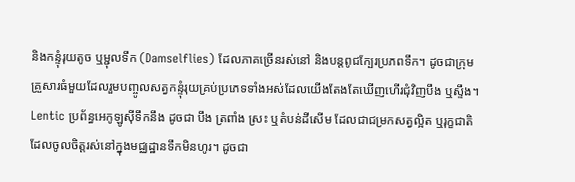និងកន្ទុំរុយតូច ឬម្ជុលទឹក (Damselflies) ដែលភាគច្រើនរស់នៅ និងបន្តពូជក្បែរប្រភពទឹក។ ដូចជាក្រុមគ្រួសារធំមួយដែលរួមបញ្ចូលសត្វកន្ទុំរុយគ្រប់ប្រភេទទាំងអស់ដែលយើងតែងតែឃើញហើរជុំវិញបឹង ឬស្ទឹង។
Lentic ប្រព័ន្ធអេកូឡូស៊ីទឹកនឹង ដូចជា បឹង ត្រពាំង ស្រះ ឬតំបន់ដីសើម ដែលជាជម្រកសត្វល្អិត ឬរុក្ខជាតិដែលចូលចិត្តរស់នៅក្នុងមជ្ឈដ្ឋានទឹកមិនហូរ។ ដូចជា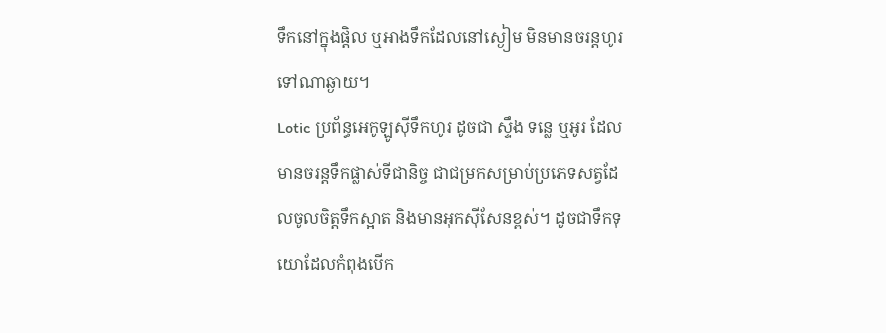ទឹកនៅក្នុងផ្តិល ឬអាងទឹកដែលនៅស្ងៀម មិនមានចរន្តហូរទៅណាឆ្ងាយ។
Lotic ប្រព័ន្ធអេកូឡូស៊ីទឹកហូរ ដូចជា ស្ទឹង ទន្លេ ឬអូរ ដែលមានចរន្តទឹកផ្លាស់ទីជានិច្ច ជាជម្រកសម្រាប់ប្រភេទសត្វដែលចូលចិត្តទឹកស្អាត និងមានអុកស៊ីសែនខ្ពស់។ ដូចជាទឹកទុយោដែលកំពុងបើក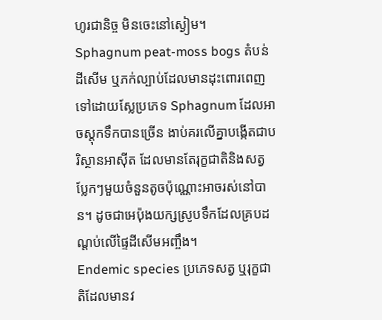ហូរជានិច្ច មិនចេះនៅស្ងៀម។
Sphagnum peat-moss bogs តំបន់ដីសើម ឬភក់ល្បាប់ដែលមានដុះពោរពេញទៅដោយស្លែប្រភេទ Sphagnum ដែលអាចស្តុកទឹកបានច្រើន ងាប់គរលើគ្នាបង្កើតជាបរិស្ថានអាស៊ីត ដែលមានតែរុក្ខជាតិនិងសត្វប្លែកៗមួយចំនួនតូចប៉ុណ្ណោះអាចរស់នៅបាន។ ដូចជាអេប៉ុងយក្សស្រូបទឹកដែលគ្របដណ្តប់លើផ្ទៃដីសើមអញ្ចឹង។
Endemic species ប្រភេទសត្វ ឬរុក្ខជាតិដែលមានវ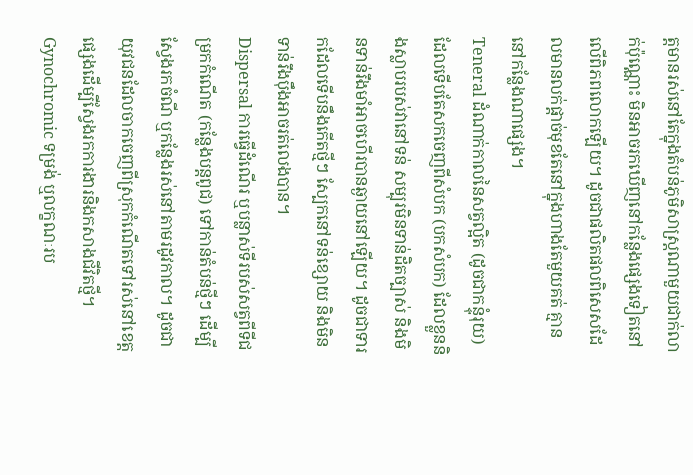ត្តមានរស់នៅតែក្នុងតំបន់ភូមិសាស្ត្រណាមួយជាក់លាក់ប៉ុណ្ណោះ មិនអាចរកឃើញនៅកន្លែងផ្សេងទៀតនៅលើពិភពលោកឡើយ។ ដូចជាផលិតផលពិសេសដែលមានលក់ផ្តាច់មុខតែនៅក្នុងហាងតែមួយគត់ គ្មាននៅកន្លែងណាផ្សេង។
Teneral ដំណាក់កាលនៃសត្វល្អិត (ដូចជាកន្ទុំរុយ) ដែលទើបតែសកចេញពីសំបក (បកសំបក) ដែលខ្លួននិងស្លាបរបស់វានៅទន់ សម្បុរមិនទាន់ដិតច្បាស់ និងមិនទាន់រឹងមាំអាចហើរបានឆ្ងាយនៅឡើយ។ ដូចជាទារកដែលទើបនឹងកើតថ្មីៗ ស្បែកនៅទន់ខ្សោយ និងមិនទាន់រឹងប៉ឹងអាចរត់លេងបាន។
Dispersal ការធ្វើដំណើរ ឬបន្លាស់ទីរបស់សត្វពីទីជម្រកកំណើត (កន្លែងបន្តពូជ) ទៅកាន់តំបន់ថ្មីៗ ដើម្បីស្វែងរកចំណី ឬកន្លែងរស់នៅតាមរដូវកាល។ ដូចជាយុវជនដែលចាកចេញពីស្រុកកំណើតទៅរស់នៅខេត្តផ្សេងដើម្បីស្វែងរកការងារនិងកសាងជីវិតថ្មី។
Gynochromic ទម្រង់ ឬលក្ខណៈរប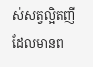ស់សត្វល្អិតញីដែលមានព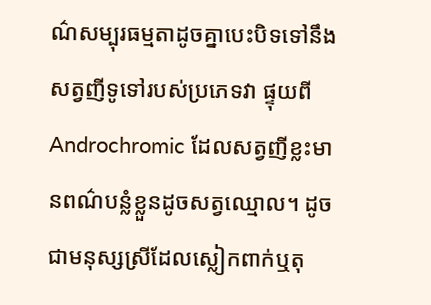ណ៌សម្បុរធម្មតាដូចគ្នាបេះបិទទៅនឹងសត្វញីទូទៅរបស់ប្រភេទវា ផ្ទុយពី Androchromic ដែលសត្វញីខ្លះមានពណ៌បន្លំខ្លួនដូចសត្វឈ្មោល។ ដូចជាមនុស្សស្រីដែលស្លៀកពាក់ឬតុ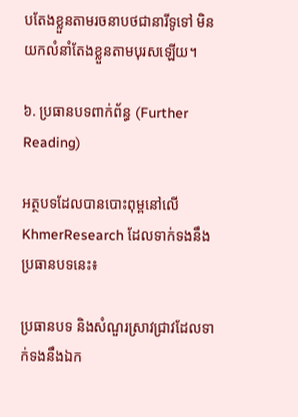បតែងខ្លួនតាមរចនាបថជានារីទូទៅ មិនយកលំនាំតែងខ្លួនតាមបុរសឡើយ។

៦. ប្រធានបទពាក់ព័ន្ធ (Further Reading)

អត្ថបទដែលបានបោះពុម្ពនៅលើ KhmerResearch ដែលទាក់ទងនឹងប្រធានបទនេះ៖

ប្រធានបទ និងសំណួរស្រាវជ្រាវដែលទាក់ទងនឹងឯក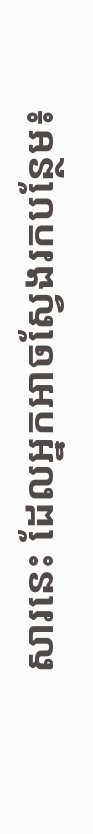សារនេះ ដែលអ្នកអាចស្វែងរកបន្ថែម៖